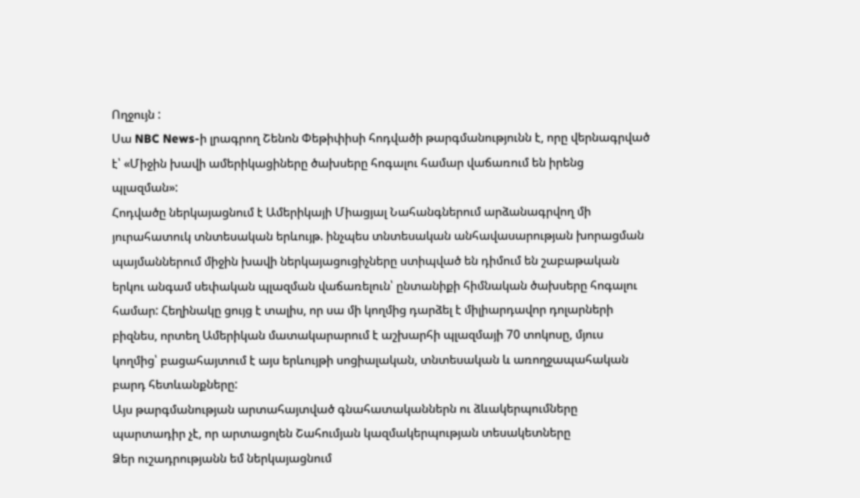Ողջույն :
Սա NBC News-ի լրագրող Շենոն Փեթիփիսի հոդվածի թարգմանությունն է, որը վերնագրված է՝ «Միջին խավի ամերիկացիները ծախսերը հոգալու համար վաճառում են իրենց պլազման»:
Հոդվածը ներկայացնում է Ամերիկայի Միացյալ Նահանգներում արձանագրվող մի յուրահատուկ տնտեսական երևույթ. ինչպես տնտեսական անհավասարության խորացման պայմաններում միջին խավի ներկայացուցիչները ստիպված են դիմում են շաբաթական երկու անգամ սեփական պլազման վաճառելուն՝ ընտանիքի հիմնական ծախսերը հոգալու համար: Հեղինակը ցույց է տալիս, որ սա մի կողմից դարձել է միլիարդավոր դոլարների բիզնես, որտեղ Ամերիկան մատակարարում է աշխարհի պլազմայի 70 տոկոսը, մյուս կողմից՝ բացահայտում է այս երևույթի սոցիալական, տնտեսական և առողջապահական բարդ հետևանքները:
Այս թարգմանության արտահայտված գնահատականներն ու ձևակերպումները պարտադիր չէ, որ արտացոլեն Շահումյան կազմակերպության տեսակետները
Ձեր ուշադրությանն եմ ներկայացնում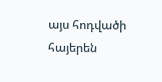այս հոդվածի հայերեն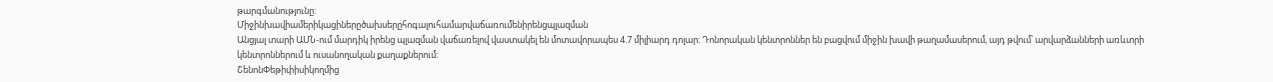թարգմանությունը:
Միջինխավիամերիկացիներըծախսերըհոգալուհամարվաճառումենիրենցպլազման
Անցյալ տարի ԱՄՆ-ում մարդիկ իրենց պլազման վաճառելով վաստակել են մոտավորապես 4.7 միլիարդ դոլար։ Դոնորական կենտրոններ են բացվում միջին խավի թաղամասերում, այդ թվում՝ արվարձանների առևտրի կենտրոններում և ուսանողական քաղաքներում։
ՇենոնՓեթիփիսիկողմից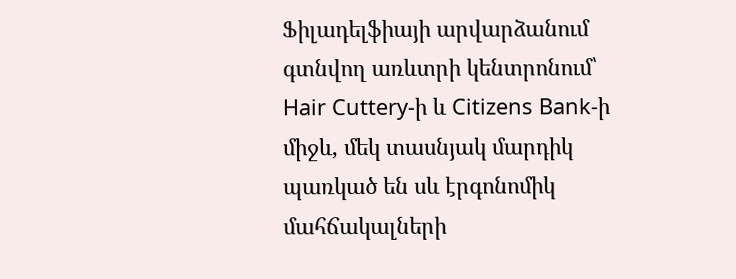Ֆիլադելֆիայի արվարձանում գտնվող առևտրի կենտրոնում՝ Hair Cuttery-ի և Citizens Bank-ի միջև, մեկ տասնյակ մարդիկ պառկած են սև էրգոնոմիկ մահճակալների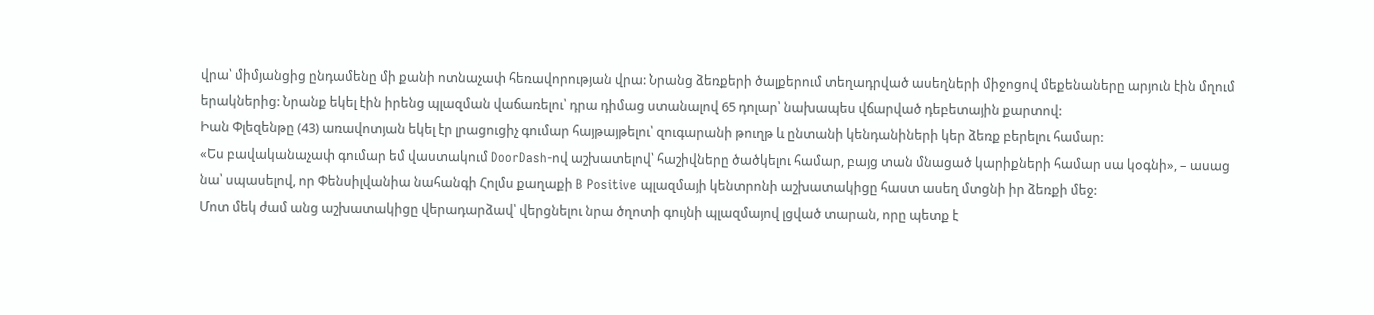վրա՝ միմյանցից ընդամենը մի քանի ոտնաչափ հեռավորության վրա: Նրանց ձեռքերի ծալքերում տեղադրված ասեղների միջոցով մեքենաները արյուն էին մղում երակներից: Նրանք եկել էին իրենց պլազման վաճառելու՝ դրա դիմաց ստանալով 65 դոլար՝ նախապես վճարված դեբետային քարտով:
Իան Փլեզենթը (43) առավոտյան եկել էր լրացուցիչ գումար հայթայթելու՝ զուգարանի թուղթ և ընտանի կենդանիների կեր ձեռք բերելու համար:
«Ես բավականաչափ գումար եմ վաստակում DoorDash-ով աշխատելով՝ հաշիվները ծածկելու համար, բայց տան մնացած կարիքների համար սա կօգնի», – ասաց նա՝ սպասելով, որ Փենսիլվանիա նահանգի Հոլմս քաղաքի B Positive պլազմայի կենտրոնի աշխատակիցը հաստ ասեղ մտցնի իր ձեռքի մեջ:
Մոտ մեկ ժամ անց աշխատակիցը վերադարձավ՝ վերցնելու նրա ծղոտի գույնի պլազմայով լցված տարան, որը պետք է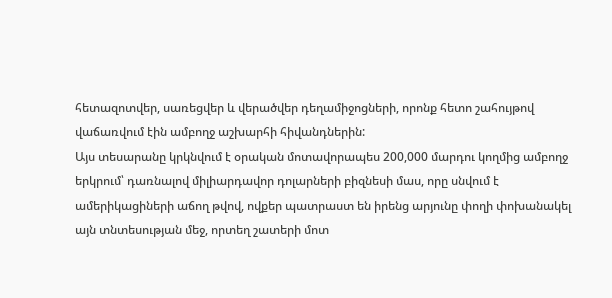հետազոտվեր, սառեցվեր և վերածվեր դեղամիջոցների, որոնք հետո շահույթով վաճառվում էին ամբողջ աշխարհի հիվանդներին:
Այս տեսարանը կրկնվում է օրական մոտավորապես 200,000 մարդու կողմից ամբողջ երկրում՝ դառնալով միլիարդավոր դոլարների բիզնեսի մաս, որը սնվում է ամերիկացիների աճող թվով, ովքեր պատրաստ են իրենց արյունը փողի փոխանակել այն տնտեսության մեջ, որտեղ շատերի մոտ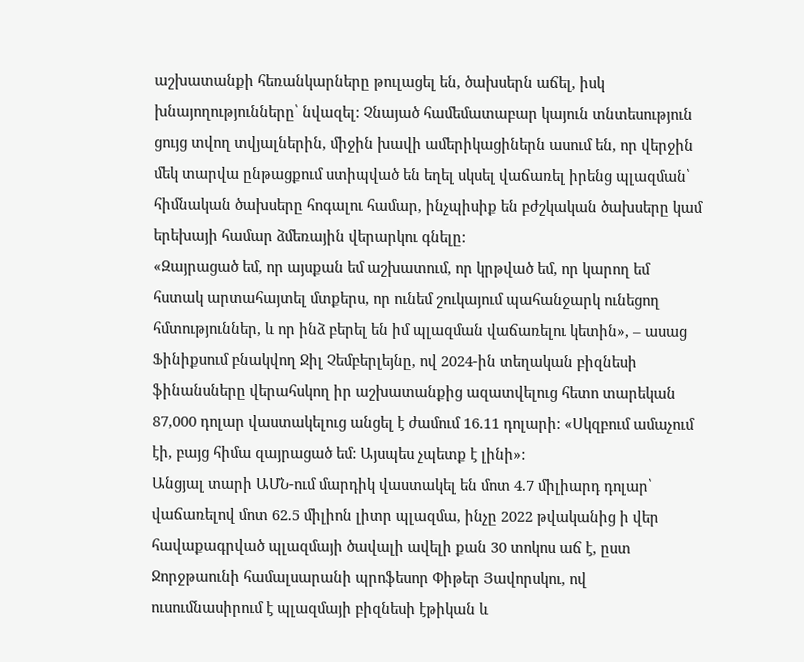աշխատանքի հեռանկարները թուլացել են, ծախսերն աճել, իսկ խնայողությունները՝ նվազել: Չնայած համեմատաբար կայուն տնտեսություն ցույց տվող տվյալներին, միջին խավի ամերիկացիներն ասում են, որ վերջին մեկ տարվա ընթացքում ստիպված են եղել սկսել վաճառել իրենց պլազման՝ հիմնական ծախսերը հոգալու համար, ինչպիսիք են բժշկական ծախսերը կամ երեխայի համար ձմեռային վերարկու գնելը:
«Զայրացած եմ, որ այսքան եմ աշխատում, որ կրթված եմ, որ կարող եմ հստակ արտահայտել մտքերս, որ ունեմ շուկայում պահանջարկ ունեցող հմտություններ, և որ ինձ բերել են իմ պլազման վաճառելու կետին», – ասաց Ֆինիքսում բնակվող Ջիլ Չեմբերլեյնը, ով 2024-ին տեղական բիզնեսի ֆինանսները վերահսկող իր աշխատանքից ազատվելուց հետո տարեկան 87,000 դոլար վաստակելուց անցել է ժամում 16.11 դոլարի: «Սկզբում ամաչում էի, բայց հիմա զայրացած եմ: Այսպես չպետք է լինի»:
Անցյալ տարի ԱՄՆ-ում մարդիկ վաստակել են մոտ 4.7 միլիարդ դոլար՝ վաճառելով մոտ 62.5 միլիոն լիտր պլազմա, ինչը 2022 թվականից ի վեր հավաքագրված պլազմայի ծավալի ավելի քան 30 տոկոս աճ է, ըստ Ջորջթաունի համալսարանի պրոֆեսոր Փիթեր Յավորսկու, ով ուսումնասիրում է պլազմայի բիզնեսի էթիկան և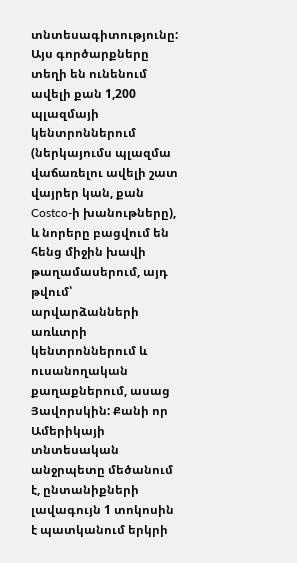տնտեսագիտությունը:
Այս գործարքները տեղի են ունենում ավելի քան 1,200 պլազմայի կենտրոններում (ներկայումս պլազմա վաճառելու ավելի շատ վայրեր կան, քան Costco-ի խանութները), և նորերը բացվում են հենց միջին խավի թաղամասերում, այդ թվում՝ արվարձանների առևտրի կենտրոններում և ուսանողական քաղաքներում, ասաց Յավորսկին: Քանի որ Ամերիկայի տնտեսական անջրպետը մեծանում է, ընտանիքների լավագույն 1 տոկոսին է պատկանում երկրի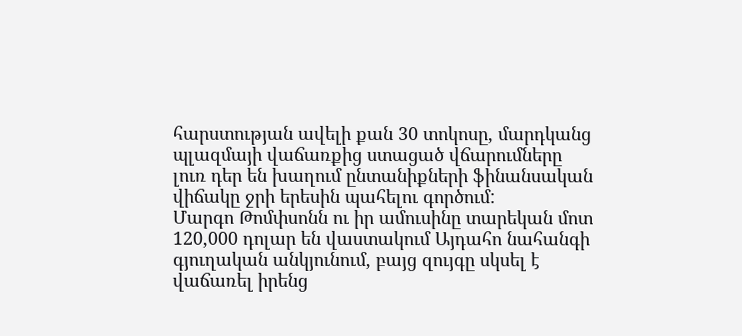հարստության ավելի քան 30 տոկոսը, մարդկանց պլազմայի վաճառքից ստացած վճարումները լուռ դեր են խաղում ընտանիքների ֆինանսական վիճակը ջրի երեսին պահելու գործում:
Մարգո Թոմփսոնն ու իր ամուսինը տարեկան մոտ 120,000 դոլար են վաստակում Այդահո նահանգի գյուղական անկյունում, բայց զույգը սկսել է վաճառել իրենց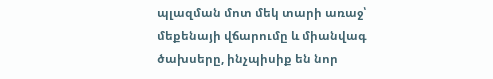պլազման մոտ մեկ տարի առաջ՝ մեքենայի վճարումը և միանվագ ծախսերը, ինչպիսիք են նոր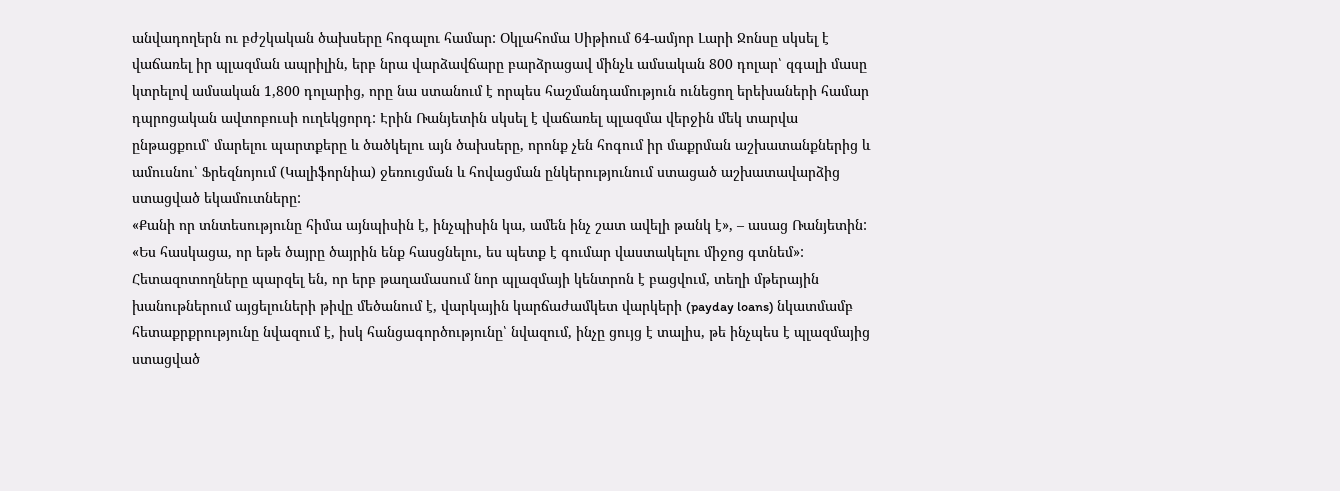անվադողերն ու բժշկական ծախսերը հոգալու համար: Օկլահոմա Սիթիում 64-ամյոր Լարի Ջոնսը սկսել է վաճառել իր պլազման ապրիլին, երբ նրա վարձավճարը բարձրացավ մինչև ամսական 800 դոլար՝ զգալի մասը կտրելով ամսական 1,800 դոլարից, որը նա ստանում է որպես հաշմանդամություն ունեցող երեխաների համար դպրոցական ավտոբուսի ուղեկցորդ: Էրին Ռանյետին սկսել է վաճառել պլազմա վերջին մեկ տարվա ընթացքում՝ մարելու պարտքերը և ծածկելու այն ծախսերը, որոնք չեն հոգում իր մաքրման աշխատանքներից և ամուսնու՝ Ֆրեզնոյում (Կալիֆորնիա) ջեռուցման և հովացման ընկերությունում ստացած աշխատավարձից ստացված եկամուտները:
«Քանի որ տնտեսությունը հիմա այնպիսին է, ինչպիսին կա, ամեն ինչ շատ ավելի թանկ է», – ասաց Ռանյետին: «Ես հասկացա, որ եթե ծայրը ծայրին ենք հասցնելու, ես պետք է գումար վաստակելու միջոց գտնեմ»:
Հետազոտողները պարզել են, որ երբ թաղամասում նոր պլազմայի կենտրոն է բացվում, տեղի մթերային խանութներում այցելուների թիվը մեծանում է, վարկային կարճաժամկետ վարկերի (payday loans) նկատմամբ հետաքրքրությունը նվազում է, իսկ հանցագործությունը՝ նվազում, ինչը ցույց է տալիս, թե ինչպես է պլազմայից ստացված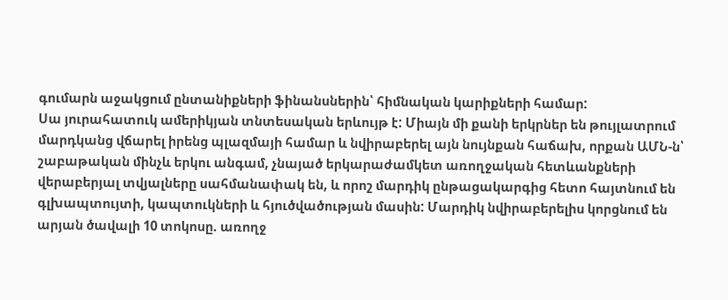գումարն աջակցում ընտանիքների ֆինանսներին՝ հիմնական կարիքների համար:
Սա յուրահատուկ ամերիկյան տնտեսական երևույթ է: Միայն մի քանի երկրներ են թույլատրում մարդկանց վճարել իրենց պլազմայի համար և նվիրաբերել այն նույնքան հաճախ, որքան ԱՄՆ-ն՝ շաբաթական մինչև երկու անգամ, չնայած երկարաժամկետ առողջական հետևանքների վերաբերյալ տվյալները սահմանափակ են, և որոշ մարդիկ ընթացակարգից հետո հայտնում են գլխապտույտի, կապտուկների և հյուծվածության մասին: Մարդիկ նվիրաբերելիս կորցնում են արյան ծավալի 10 տոկոսը. առողջ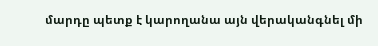մարդը պետք է կարողանա այն վերականգնել մի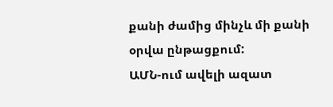քանի ժամից մինչև մի քանի օրվա ընթացքում:
ԱՄՆ-ում ավելի ազատ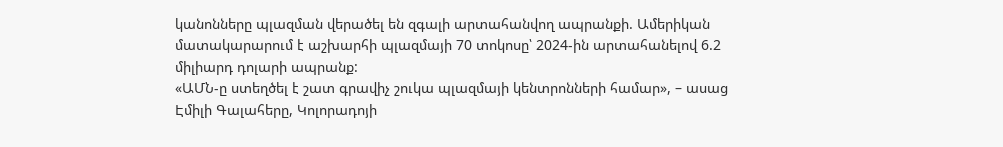կանոնները պլազման վերածել են զգալի արտահանվող ապրանքի. Ամերիկան մատակարարում է աշխարհի պլազմայի 70 տոկոսը՝ 2024-ին արտահանելով 6.2 միլիարդ դոլարի ապրանք:
«ԱՄՆ-ը ստեղծել է շատ գրավիչ շուկա պլազմայի կենտրոնների համար», – ասաց Էմիլի Գալահերը, Կոլորադոյի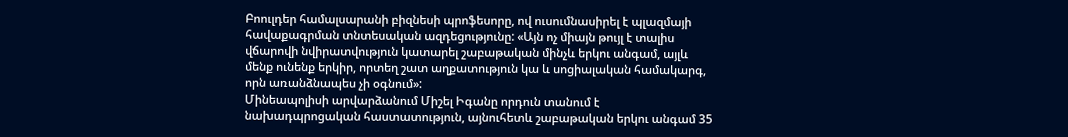Բոուլդեր համալսարանի բիզնեսի պրոֆեսորը, ով ուսումնասիրել է պլազմայի հավաքագրման տնտեսական ազդեցությունը: «Այն ոչ միայն թույլ է տալիս վճարովի նվիրատվություն կատարել շաբաթական մինչև երկու անգամ, այլև մենք ունենք երկիր, որտեղ շատ աղքատություն կա և սոցիալական համակարգ, որն առանձնապես չի օգնում»:
Մինեապոլիսի արվարձանում Միշել Իգանը որդուն տանում է նախադպրոցական հաստատություն, այնուհետև շաբաթական երկու անգամ 35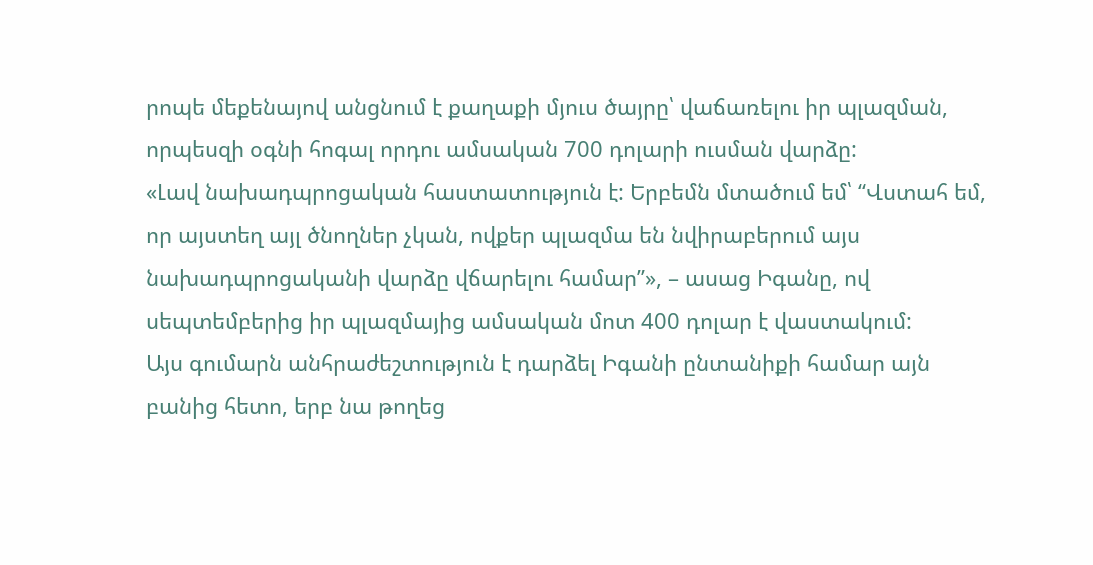րոպե մեքենայով անցնում է քաղաքի մյուս ծայրը՝ վաճառելու իր պլազման, որպեսզի օգնի հոգալ որդու ամսական 700 դոլարի ուսման վարձը:
«Լավ նախադպրոցական հաստատություն է: Երբեմն մտածում եմ՝ “Վստահ եմ, որ այստեղ այլ ծնողներ չկան, ովքեր պլազմա են նվիրաբերում այս նախադպրոցականի վարձը վճարելու համար”», – ասաց Իգանը, ով սեպտեմբերից իր պլազմայից ամսական մոտ 400 դոլար է վաստակում:
Այս գումարն անհրաժեշտություն է դարձել Իգանի ընտանիքի համար այն բանից հետո, երբ նա թողեց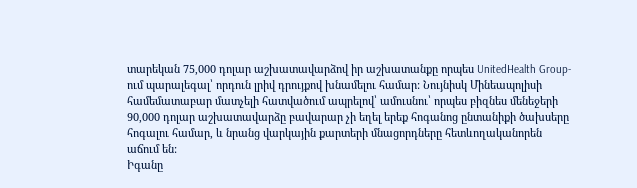տարեկան 75,000 դոլար աշխատավարձով իր աշխատանքը որպես UnitedHealth Group-ում պարալեգալ՝ որդուն լրիվ դրույքով խնամելու համար: Նույնիսկ Մինեապոլիսի համեմատաբար մատչելի հատվածում ապրելով՝ ամուսնու՝ որպես բիզնես մենեջերի 90,000 դոլար աշխատավարձը բավարար չի եղել երեք հոգանոց ընտանիքի ծախսերը հոգալու համար, և նրանց վարկային քարտերի մնացորդները հետևողականորեն աճում են:
Իգանը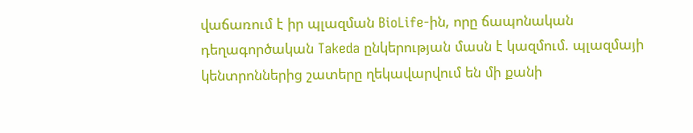վաճառում է իր պլազման BioLife-ին, որը ճապոնական դեղագործական Takeda ընկերության մասն է կազմում. պլազմայի կենտրոններից շատերը ղեկավարվում են մի քանի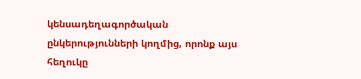կենսադեղագործական ընկերությունների կողմից, որոնք այս հեղուկը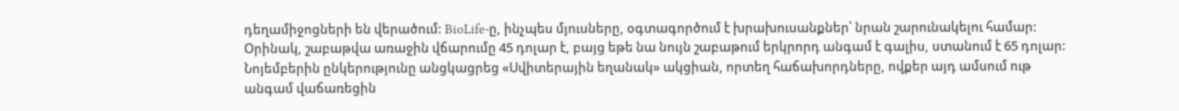դեղամիջոցների են վերածում: BioLife-ը, ինչպես մյուսները, օգտագործում է խրախուսանքներ՝ նրան շարունակելու համար: Օրինակ, շաբաթվա առաջին վճարումը 45 դոլար է, բայց եթե նա նույն շաբաթում երկրորդ անգամ է գալիս, ստանում է 65 դոլար: Նոյեմբերին ընկերությունը անցկացրեց «Սվիտերային եղանակ» ակցիան, որտեղ հաճախորդները, ովքեր այդ ամսում ութ անգամ վաճառեցին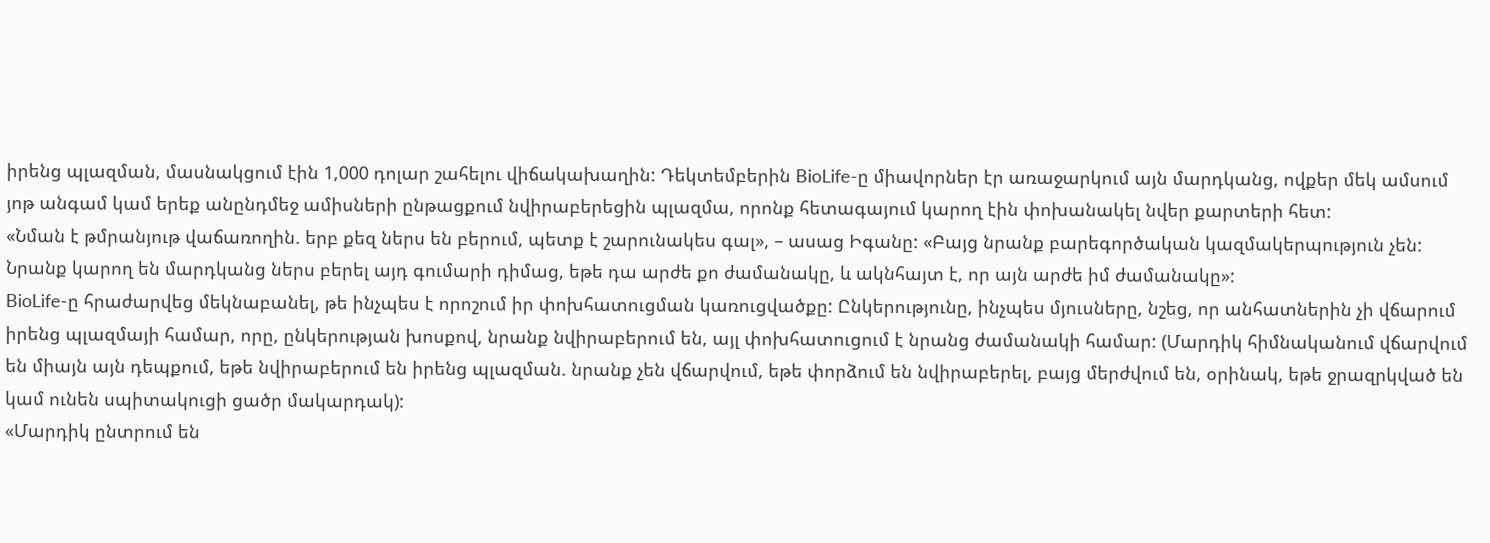իրենց պլազման, մասնակցում էին 1,000 դոլար շահելու վիճակախաղին: Դեկտեմբերին BioLife-ը միավորներ էր առաջարկում այն մարդկանց, ովքեր մեկ ամսում յոթ անգամ կամ երեք անընդմեջ ամիսների ընթացքում նվիրաբերեցին պլազմա, որոնք հետագայում կարող էին փոխանակել նվեր քարտերի հետ:
«Նման է թմրանյութ վաճառողին. երբ քեզ ներս են բերում, պետք է շարունակես գալ», – ասաց Իգանը: «Բայց նրանք բարեգործական կազմակերպություն չեն: Նրանք կարող են մարդկանց ներս բերել այդ գումարի դիմաց, եթե դա արժե քո ժամանակը, և ակնհայտ է, որ այն արժե իմ ժամանակը»:
BioLife-ը հրաժարվեց մեկնաբանել, թե ինչպես է որոշում իր փոխհատուցման կառուցվածքը: Ընկերությունը, ինչպես մյուսները, նշեց, որ անհատներին չի վճարում իրենց պլազմայի համար, որը, ընկերության խոսքով, նրանք նվիրաբերում են, այլ փոխհատուցում է նրանց ժամանակի համար: (Մարդիկ հիմնականում վճարվում են միայն այն դեպքում, եթե նվիրաբերում են իրենց պլազման. նրանք չեն վճարվում, եթե փորձում են նվիրաբերել, բայց մերժվում են, օրինակ, եթե ջրազրկված են կամ ունեն սպիտակուցի ցածր մակարդակ):
«Մարդիկ ընտրում են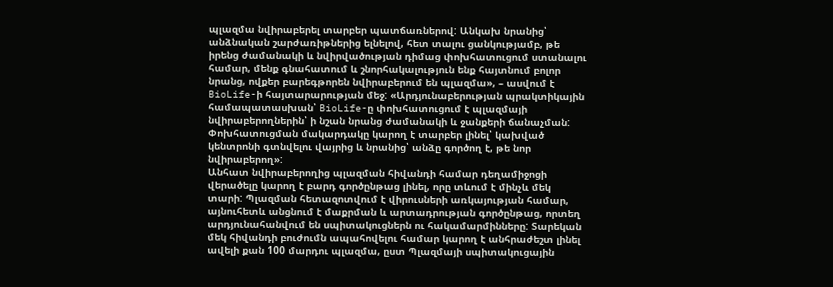պլազմա նվիրաբերել տարբեր պատճառներով: Անկախ նրանից՝ անձնական շարժառիթներից ելնելով, հետ տալու ցանկությամբ, թե իրենց ժամանակի և նվիրվածության դիմաց փոխհատուցում ստանալու համար, մենք գնահատում և շնորհակալություն ենք հայտնում բոլոր նրանց, ովքեր բարեգթորեն նվիրաբերում են պլազմա», – ասվում է BioLife-ի հայտարարության մեջ: «Արդյունաբերության պրակտիկային համապատասխան՝ BioLife-ը փոխհատուցում է պլազմայի նվիրաբերողներին՝ ի նշան նրանց ժամանակի և ջանքերի ճանաչման: Փոխհատուցման մակարդակը կարող է տարբեր լինել՝ կախված կենտրոնի գտնվելու վայրից և նրանից՝ անձը գործող է, թե նոր նվիրաբերող»:
Անհատ նվիրաբերողից պլազման հիվանդի համար դեղամիջոցի վերածելը կարող է բարդ գործընթաց լինել, որը տևում է մինչև մեկ տարի: Պլազման հետազոտվում է վիրուսների առկայության համար, այնուհետև անցնում է մաքրման և արտադրության գործընթաց, որտեղ արդյունահանվում են սպիտակուցներն ու հակամարմինները: Տարեկան մեկ հիվանդի բուժումն ապահովելու համար կարող է անհրաժեշտ լինել ավելի քան 100 մարդու պլազմա, ըստ Պլազմայի սպիտակուցային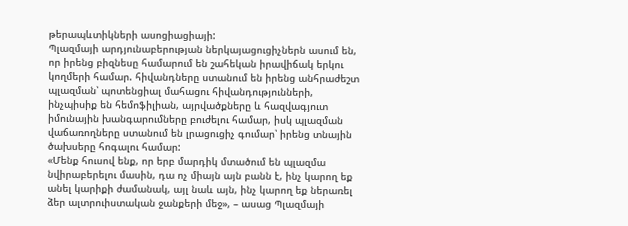թերապևտիկների ասոցիացիայի:
Պլազմայի արդյունաբերության ներկայացուցիչներն ասում են, որ իրենց բիզնեսը համարում են շահեկան իրավիճակ երկու կողմերի համար. հիվանդները ստանում են իրենց անհրաժեշտ պլազման՝ պոտենցիալ մահացու հիվանդությունների, ինչպիսիք են հեմոֆիլիան, այրվածքները և հազվագյուտ իմունային խանգարումները բուժելու համար, իսկ պլազման վաճառողները ստանում են լրացուցիչ գումար՝ իրենց տնային ծախսերը հոգալու համար:
«Մենք հուսով ենք, որ երբ մարդիկ մտածում են պլազմա նվիրաբերելու մասին, դա ոչ միայն այն բանն է, ինչ կարող եք անել կարիքի ժամանակ, այլ նաև այն, ինչ կարող եք ներառել ձեր ալտրուիստական ջանքերի մեջ», – ասաց Պլազմայի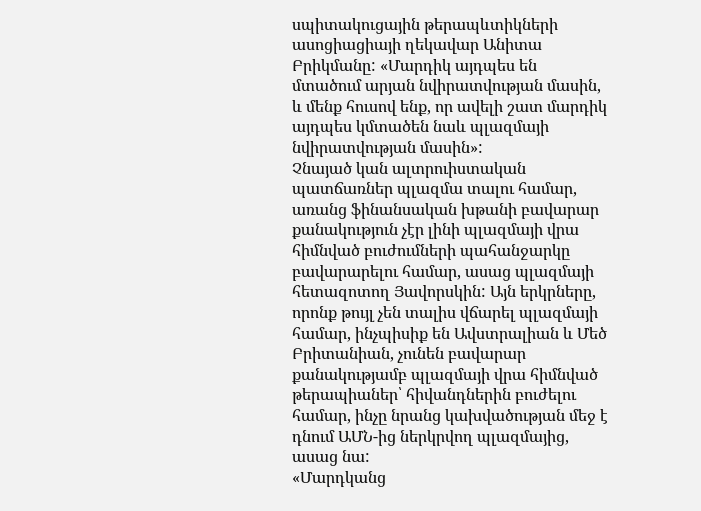սպիտակուցային թերապևտիկների ասոցիացիայի ղեկավար Անիտա Բրիկմանը: «Մարդիկ այդպես են մտածում արյան նվիրատվության մասին, և մենք հուսով ենք, որ ավելի շատ մարդիկ այդպես կմտածեն նաև պլազմայի նվիրատվության մասին»:
Չնայած կան ալտրուիստական պատճառներ պլազմա տալու համար, առանց ֆինանսական խթանի բավարար քանակություն չէր լինի պլազմայի վրա հիմնված բուժումների պահանջարկը բավարարելու համար, ասաց պլազմայի հետազոտող Յավորսկին: Այն երկրները, որոնք թույլ չեն տալիս վճարել պլազմայի համար, ինչպիսիք են Ավստրալիան և Մեծ Բրիտանիան, չունեն բավարար քանակությամբ պլազմայի վրա հիմնված թերապիաներ՝ հիվանդներին բուժելու համար, ինչը նրանց կախվածության մեջ է դնում ԱՄՆ-ից ներկրվող պլազմայից, ասաց նա:
«Մարդկանց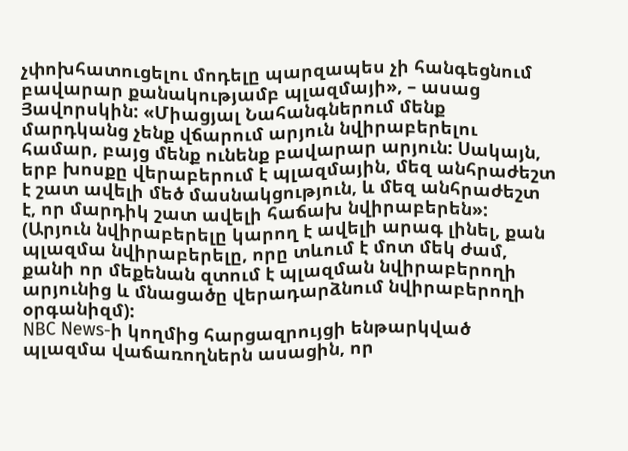չփոխհատուցելու մոդելը պարզապես չի հանգեցնում բավարար քանակությամբ պլազմայի», – ասաց Յավորսկին: «Միացյալ Նահանգներում մենք մարդկանց չենք վճարում արյուն նվիրաբերելու համար, բայց մենք ունենք բավարար արյուն: Սակայն, երբ խոսքը վերաբերում է պլազմային, մեզ անհրաժեշտ է շատ ավելի մեծ մասնակցություն, և մեզ անհրաժեշտ է, որ մարդիկ շատ ավելի հաճախ նվիրաբերեն»: (Արյուն նվիրաբերելը կարող է ավելի արագ լինել, քան պլազմա նվիրաբերելը, որը տևում է մոտ մեկ ժամ, քանի որ մեքենան զտում է պլազման նվիրաբերողի արյունից և մնացածը վերադարձնում նվիրաբերողի օրգանիզմ):
NBC News-ի կողմից հարցազրույցի ենթարկված պլազմա վաճառողներն ասացին, որ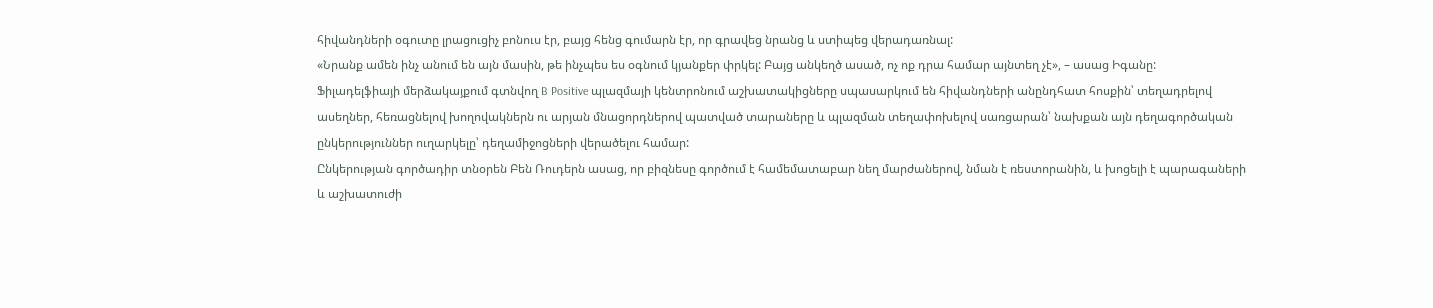հիվանդների օգուտը լրացուցիչ բոնուս էր, բայց հենց գումարն էր, որ գրավեց նրանց և ստիպեց վերադառնալ:
«Նրանք ամեն ինչ անում են այն մասին, թե ինչպես ես օգնում կյանքեր փրկել: Բայց անկեղծ ասած, ոչ ոք դրա համար այնտեղ չէ», – ասաց Իգանը:
Ֆիլադելֆիայի մերձակայքում գտնվող B Positive պլազմայի կենտրոնում աշխատակիցները սպասարկում են հիվանդների անընդհատ հոսքին՝ տեղադրելով ասեղներ, հեռացնելով խողովակներն ու արյան մնացորդներով պատված տարաները և պլազման տեղափոխելով սառցարան՝ նախքան այն դեղագործական ընկերություններ ուղարկելը՝ դեղամիջոցների վերածելու համար:
Ընկերության գործադիր տնօրեն Բեն Ռուդերն ասաց, որ բիզնեսը գործում է համեմատաբար նեղ մարժաներով, նման է ռեստորանին, և խոցելի է պարագաների և աշխատուժի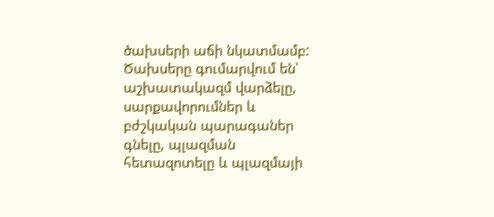ծախսերի աճի նկատմամբ: Ծախսերը գումարվում են՝ աշխատակազմ վարձելը, սարքավորումներ և բժշկական պարագաներ գնելը, պլազման հետազոտելը և պլազմայի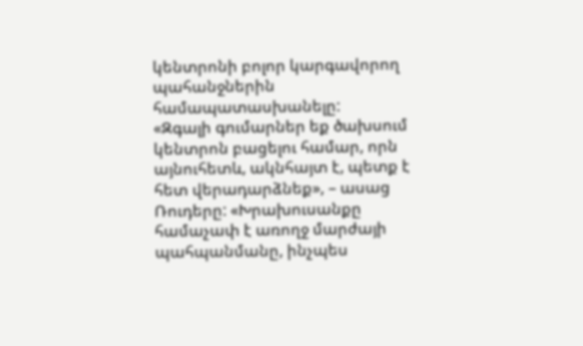կենտրոնի բոլոր կարգավորող պահանջներին համապատասխանելը:
«Զգալի գումարներ եք ծախսում կենտրոն բացելու համար, որն այնուհետև, ակնհայտ է, պետք է հետ վերադարձնեք», – ասաց Ռուդերը: «Խրախուսանքը համաչափ է առողջ մարժայի պահպանմանը, ինչպես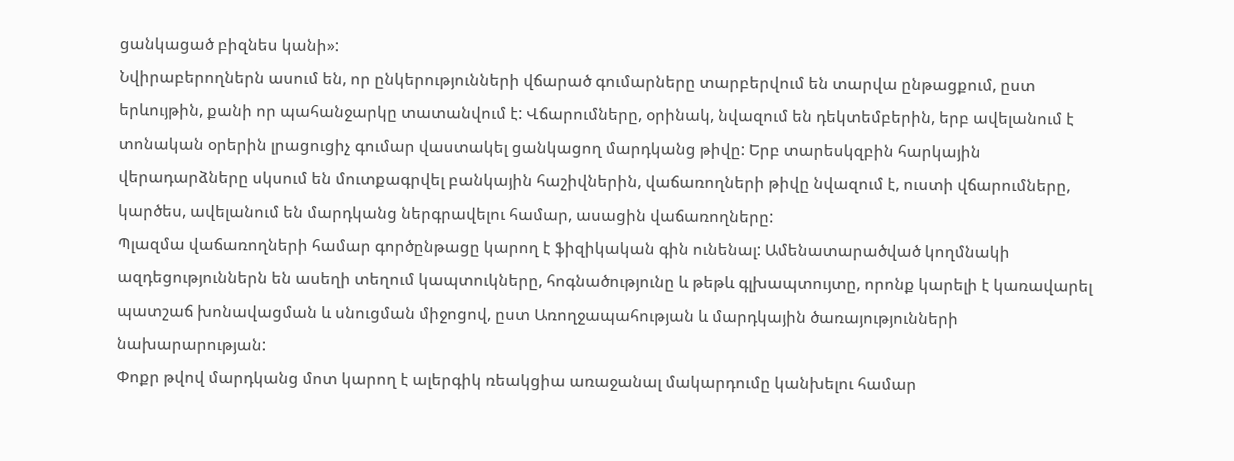ցանկացած բիզնես կանի»:
Նվիրաբերողներն ասում են, որ ընկերությունների վճարած գումարները տարբերվում են տարվա ընթացքում, ըստ երևույթին, քանի որ պահանջարկը տատանվում է: Վճարումները, օրինակ, նվազում են դեկտեմբերին, երբ ավելանում է տոնական օրերին լրացուցիչ գումար վաստակել ցանկացող մարդկանց թիվը: Երբ տարեսկզբին հարկային վերադարձները սկսում են մուտքագրվել բանկային հաշիվներին, վաճառողների թիվը նվազում է, ուստի վճարումները, կարծես, ավելանում են մարդկանց ներգրավելու համար, ասացին վաճառողները:
Պլազմա վաճառողների համար գործընթացը կարող է ֆիզիկական գին ունենալ: Ամենատարածված կողմնակի ազդեցություններն են ասեղի տեղում կապտուկները, հոգնածությունը և թեթև գլխապտույտը, որոնք կարելի է կառավարել պատշաճ խոնավացման և սնուցման միջոցով, ըստ Առողջապահության և մարդկային ծառայությունների նախարարության:
Փոքր թվով մարդկանց մոտ կարող է ալերգիկ ռեակցիա առաջանալ մակարդումը կանխելու համար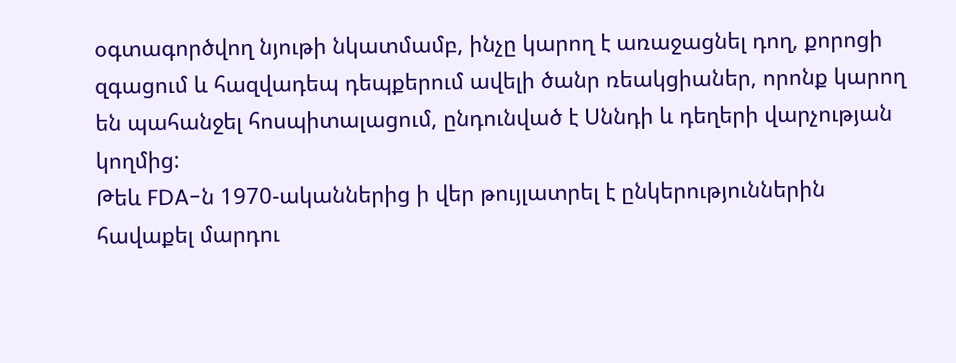օգտագործվող նյութի նկատմամբ, ինչը կարող է առաջացնել դող, քորոցի զգացում և հազվադեպ դեպքերում ավելի ծանր ռեակցիաներ, որոնք կարող են պահանջել հոսպիտալացում, ընդունված է Սննդի և դեղերի վարչության կողմից:
Թեև FDA-ն 1970-ականներից ի վեր թույլատրել է ընկերություններին հավաքել մարդու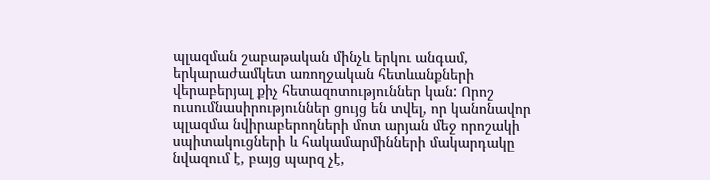պլազման շաբաթական մինչև երկու անգամ, երկարաժամկետ առողջական հետևանքների վերաբերյալ քիչ հետազոտություններ կան: Որոշ ուսումնասիրություններ ցույց են տվել, որ կանոնավոր պլազմա նվիրաբերողների մոտ արյան մեջ որոշակի սպիտակուցների և հակամարմինների մակարդակը նվազում է, բայց պարզ չէ,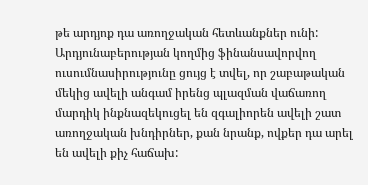թե արդյոք դա առողջական հետևանքներ ունի: Արդյունաբերության կողմից ֆինանսավորվող ուսումնասիրությունը ցույց է տվել, որ շաբաթական մեկից ավելի անգամ իրենց պլազման վաճառող մարդիկ ինքնազեկուցել են զգալիորեն ավելի շատ առողջական խնդիրներ, քան նրանք, ովքեր դա արել են ավելի քիչ հաճախ: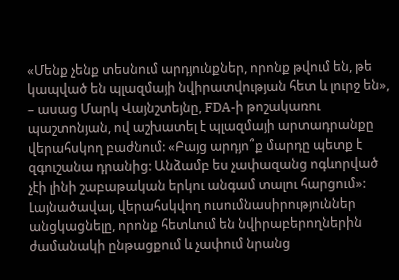«Մենք չենք տեսնում արդյունքներ, որոնք թվում են, թե կապված են պլազմայի նվիրատվության հետ և լուրջ են», – ասաց Մարկ Վայնշտեյնը, FDA-ի թոշակառու պաշտոնյան, ով աշխատել է պլազմայի արտադրանքը վերահսկող բաժնում: «Բայց արդյո՞ք մարդը պետք է զգուշանա դրանից: Անձամբ ես չափազանց ոգևորված չէի լինի շաբաթական երկու անգամ տալու հարցում»:
Լայնածավալ, վերահսկվող ուսումնասիրություններ անցկացնելը, որոնք հետևում են նվիրաբերողներին ժամանակի ընթացքում և չափում նրանց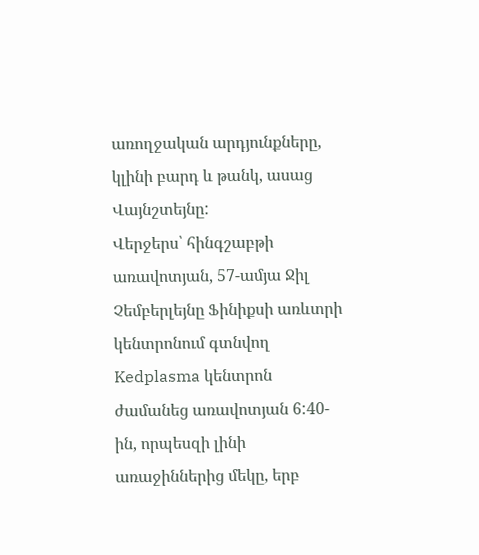առողջական արդյունքները, կլինի բարդ և թանկ, ասաց Վայնշտեյնը:
Վերջերս՝ հինգշաբթի առավոտյան, 57-ամյա Ջիլ Չեմբերլեյնը Ֆինիքսի առևտրի կենտրոնում գտնվող Kedplasma կենտրոն ժամանեց առավոտյան 6:40-ին, որպեսզի լինի առաջիններից մեկը, երբ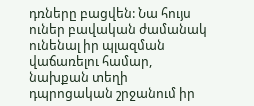դռները բացվեն: Նա հույս ուներ բավական ժամանակ ունենալ իր պլազման վաճառելու համար, նախքան տեղի դպրոցական շրջանում իր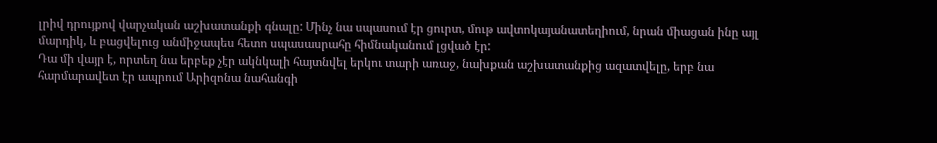լրիվ դրույքով վարչական աշխատանքի գնալը: Մինչ նա սպասում էր ցուրտ, մութ ավտոկայանատեղիում, նրան միացան ինը այլ մարդիկ, և բացվելուց անմիջապես հետո սպասասրահը հիմնականում լցված էր:
Դա մի վայր է, որտեղ նա երբեք չէր ակնկալի հայտնվել երկու տարի առաջ, նախքան աշխատանքից ազատվելը, երբ նա հարմարավետ էր ապրում Արիզոնա նահանգի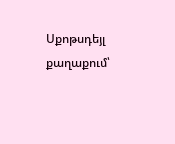Սքոթսդեյլ քաղաքում՝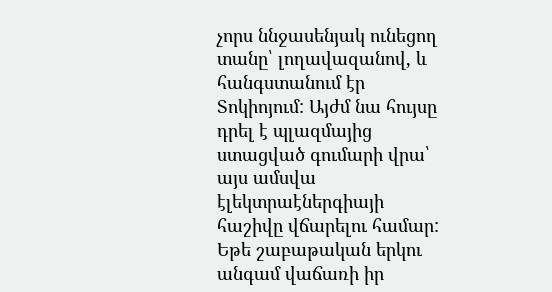չորս ննջասենյակ ունեցող տանը՝ լողավազանով, և հանգստանում էր Տոկիոյում: Այժմ նա հույսը դրել է պլազմայից ստացված գումարի վրա՝ այս ամսվա էլեկտրաէներգիայի հաշիվը վճարելու համար: Եթե շաբաթական երկու անգամ վաճառի իր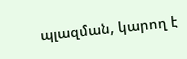պլազման, կարող է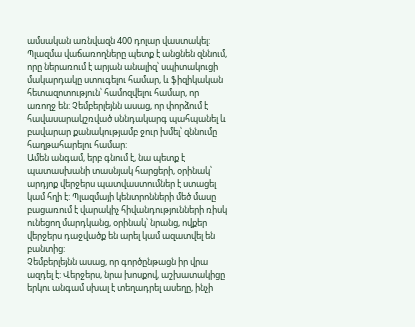ամսական առնվազն 400 դոլար վաստակել:
Պլազմա վաճառողները պետք է անցնեն զննում, որը ներառում է արյան անալիզ՝ սպիտակուցի մակարդակը ստուգելու համար, և ֆիզիկական հետազոտություն՝ համոզվելու համար, որ առողջ են: Չեմբերլեյնն ասաց, որ փորձում է հավասարակշռված սննդակարգ պահպանել և բավարար քանակությամբ ջուր խմել՝ զննումը հաղթահարելու համար:
Ամեն անգամ, երբ գնում է, նա պետք է պատասխանի տասնյակ հարցերի, օրինակ՝ արդյոք վերջերս պատվաստումներ է ստացել կամ հղի է: Պլազմայի կենտրոնների մեծ մասը բացառում է վարակիչ հիվանդությունների ռիսկ ունեցող մարդկանց, օրինակ՝ նրանց, ովքեր վերջերս դաջվածք են արել կամ ազատվել են բանտից:
Չեմբերլեյնն ասաց, որ գործընթացն իր վրա ազդել է: Վերջերս, նրա խոսքով, աշխատակիցը երկու անգամ սխալ է տեղադրել ասեղը, ինչի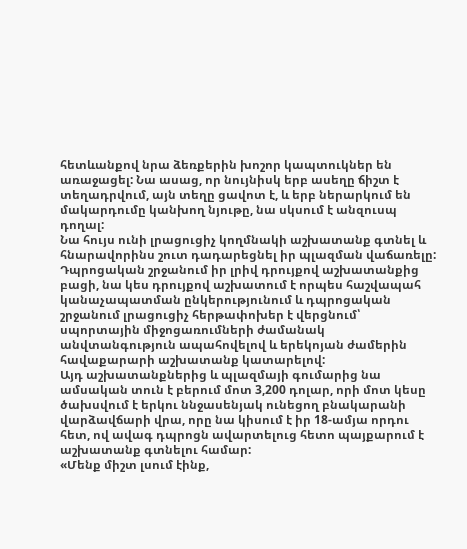հետևանքով նրա ձեռքերին խոշոր կապտուկներ են առաջացել: Նա ասաց, որ նույնիսկ երբ ասեղը ճիշտ է տեղադրվում, այն տեղը ցավոտ է, և երբ ներարկում են մակարդումը կանխող նյութը, նա սկսում է անզուսպ դողալ:
Նա հույս ունի լրացուցիչ կողմնակի աշխատանք գտնել և հնարավորինս շուտ դադարեցնել իր պլազման վաճառելը: Դպրոցական շրջանում իր լրիվ դրույքով աշխատանքից բացի, նա կես դրույքով աշխատում է որպես հաշվապահ կանաչապատման ընկերությունում և դպրոցական շրջանում լրացուցիչ հերթափոխեր է վերցնում՝ սպորտային միջոցառումների ժամանակ անվտանգություն ապահովելով և երեկոյան ժամերին հավաքարարի աշխատանք կատարելով:
Այդ աշխատանքներից և պլազմայի գումարից նա ամսական տուն է բերում մոտ 3,200 դոլար, որի մոտ կեսը ծախսվում է երկու ննջասենյակ ունեցող բնակարանի վարձավճարի վրա, որը նա կիսում է իր 18-ամյա որդու հետ, ով ավագ դպրոցն ավարտելուց հետո պայքարում է աշխատանք գտնելու համար:
«Մենք միշտ լսում էինք,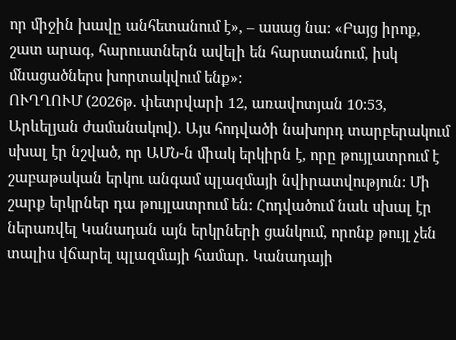որ միջին խավը անհետանում է», – ասաց նա: «Բայց իրոք, շատ արագ, հարուստներն ավելի են հարստանում, իսկ մնացածներս խորտակվում ենք»:
ՈՒՂՂՈՒՄ (2026թ. փետրվարի 12, առավոտյան 10:53, Արևելյան ժամանակով). Այս հոդվածի նախորդ տարբերակում սխալ էր նշված, որ ԱՄՆ-ն միակ երկիրն է, որը թույլատրում է շաբաթական երկու անգամ պլազմայի նվիրատվություն: Մի շարք երկրներ դա թույլատրում են: Հոդվածում նաև սխալ էր ներառվել Կանադան այն երկրների ցանկում, որոնք թույլ չեն տալիս վճարել պլազմայի համար. Կանադայի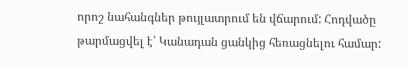որոշ նահանգներ թույլատրում են վճարում: Հոդվածը թարմացվել է՝ Կանադան ցանկից հեռացնելու համար: